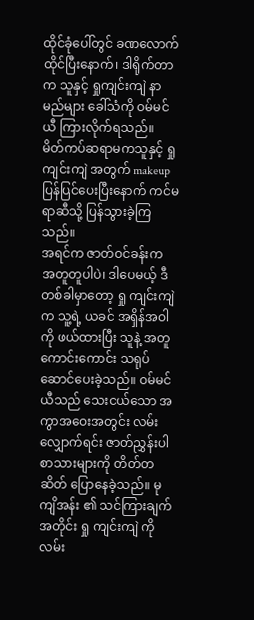ထိုင်ခုံပေါ်တွင် ခဏလောက်ထိုင်ပြီးနောက်၊ ဒါရိုက်တာက သူနှင့် ရှုကျင်းကျဲ နာမည်များ ခေါ်သံကို ဝမ်မင်ယီ ကြားလိုက်ရသည်။
မိတ်ကပ်ဆရာမကသူနှင့် ရှုကျင်းကျဲ အတွက် makeup ပြန်ပြင်ပေးပြီးနောက် ကင်မရာဆီသို့ ပြန်သွားခဲ့ကြသည်။
အရင်က ဇာတ်ဝင်ခန်းက အတူတူပါပဲ၊ ဒါပေမယ့် ဒီတစ်ခါမှာတော့ ရှု ကျင်းကျဲ က သူ့ရဲ့ ယခင် အရှိန်အဝါကို ဖယ်ထားပြီး သူနဲ့ အတူ ကောင်းကောင်း သရုပ်ဆောင်ပေးခဲ့သည်။ ဝမ်မင်ယီသည် သေးငယ်သော အကွာအဝေးအတွင်း လမ်းလျှောက်ရင်း ဇာတ်ညွှန်းပါ စာသားများကို တိတ်တဆိတ် ပြောနေခဲ့သည်။ မုကျိအန်း ၏ သင်ကြားချက်အတိုင်း ရှု ကျင်းကျဲ ကို လမ်း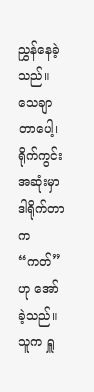ညွှန်နေခဲ့သည်။
သေချာတာပေါ့၊ ရိုက်ကွင်းအဆုံးမှာ ဒါရိုက်တာက “ကတ်” ဟု အော်ခဲ့သည်။ သူက ရှူ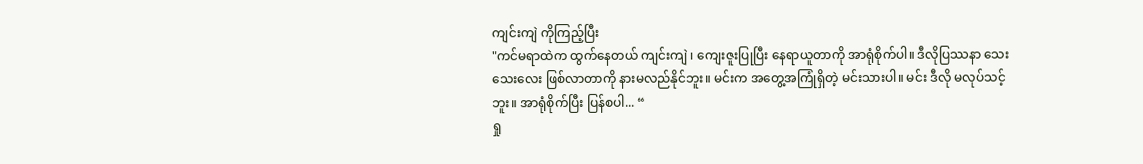ကျင်းကျဲ ကိုကြည့်ပြီး
"ကင်မရာထဲက ထွက်နေတယ် ကျင်းကျဲ ၊ ကျေးဇူးပြုပြီး နေရာယူတာကို အာရုံစိုက်ပါ။ ဒီလိုပြဿနာ သေးသေးလေး ဖြစ်လာတာကို နားမလည်နိုင်ဘူး။ မင်းက အတွေ့အကြုံရှိတဲ့ မင်းသားပါ။ မင်း ဒီလို မလုပ်သင့်ဘူး။ အာရုံစိုက်ပြီး ပြန်စပါ... “
ရှု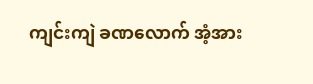ကျင်းကျဲ ခဏလောက် အံ့အား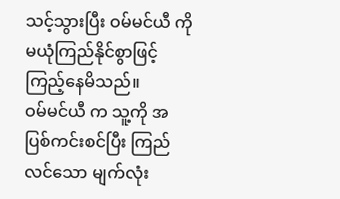သင့်သွားပြီး ဝမ်မင်ယီ ကို မယုံကြည်နိုင်စွာဖြင့် ကြည့်နေမိသည်။
ဝမ်မင်ယီ က သူ့ကို အပြစ်ကင်းစင်ပြီး ကြည်လင်သော မျက်လုံး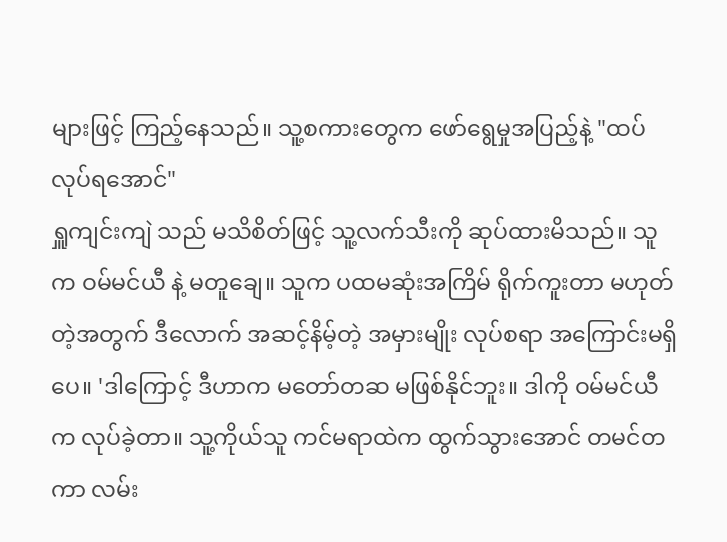များဖြင့် ကြည့်နေသည်။ သူ့စကားတွေက ဖော်ရွေမှုအပြည့်နဲ့ "ထပ်လုပ်ရအောင်"
ရှူကျင်းကျဲ သည် မသိစိတ်ဖြင့် သူ့လက်သီးကို ဆုပ်ထားမိသည်။ သူက ဝမ်မင်ယီ နဲ့ မတူချေ။ သူက ပထမဆုံးအကြိမ် ရိုက်ကူးတာ မဟုတ်တဲ့အတွက် ဒီလောက် အဆင့်နိမ့်တဲ့ အမှားမျိုး လုပ်စရာ အကြောင်းမရှိပေ။ 'ဒါကြောင့် ဒီဟာက မတော်တဆ မဖြစ်နိုင်ဘူး။ ဒါကို ဝမ်မင်ယီ က လုပ်ခဲ့တာ။ သူ့ကိုယ်သူ ကင်မရာထဲက ထွက်သွားအောင် တမင်တကာ လမ်း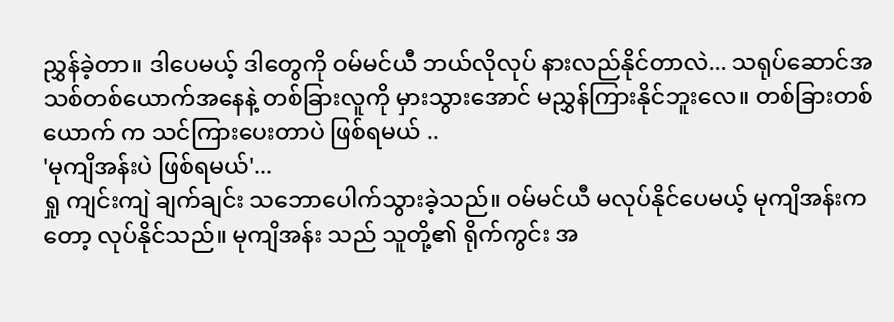ညွှန်ခဲ့တာ။ ဒါပေမယ့် ဒါတွေကို ဝမ်မင်ယီ ဘယ်လိုလုပ် နားလည်နိုင်တာလဲ... သရုပ်ဆောင်အသစ်တစ်ယောက်အနေနဲ့ တစ်ခြားလူကို မှားသွားအောင် မညွှန်ကြားနိုင်ဘူးလေ။ တစ်ခြားတစ်ယောက် က သင်ကြားပေးတာပဲ ဖြစ်ရမယ် ..
'မုကျိအန်းပဲ ဖြစ်ရမယ်'...
ရှု ကျင်းကျဲ ချက်ချင်း သဘောပေါက်သွားခဲ့သည်။ ဝမ်မင်ယီ မလုပ်နိုင်ပေမယ့် မုကျိအန်းကတော့ လုပ်နိုင်သည်။ မုကျိအန်း သည် သူတို့၏ ရိုက်ကွင်း အ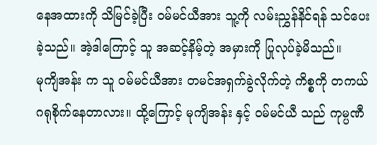နေအထားကို သိမြင်ခဲ့ပြီး ဝမ်မင်ယီအား သူ့ကို လမ်းညွှန်နိင်ရန် သင်ပေးခဲ့သည်။ အဲ့ဒါကြောင့် သူ အဆင့်နိမ့်တဲ့ အမှားကို ပြုလုပ်ခဲ့မိသည်။
မုကျိအန်း က သူ ဝမ်မင်ယီအား တမင်အရှက်ခွဲလိုက်တဲ့ ကိစ္စကို တကယ် ဂရုစိုက်နေတာလား။ ထို့ကြောင့် မုကျိအန်း နှင့် ဝမ်မင်ယီ သည် ကုမ္ပဏီ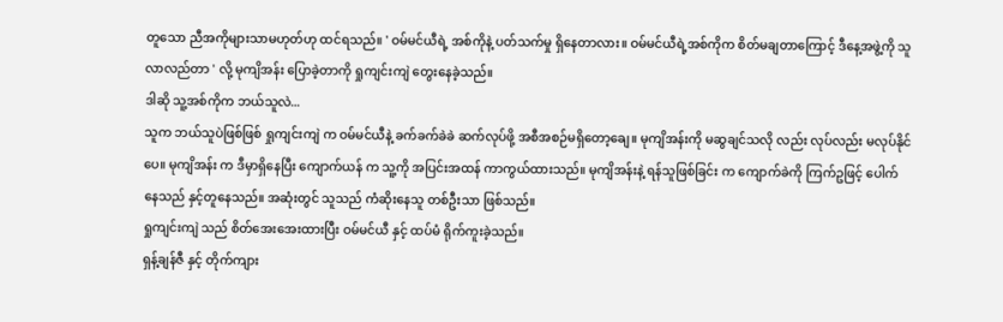တူသော ညီအကိုများသာမဟုတ်ဟု ထင်ရသည်။ ' ဝမ်မင်ယီရဲ့ အစ်ကိုနဲ့ ပတ်သက်မှု ရှိနေတာလား။ ဝမ်မင်ယီရဲ့အစ်ကိုက စိတ်မချတာကြောင့် ဒီနေ့အဖွဲ့ကို သူ လာလည်တာ ' လို့ မုကျိအန်း ပြောခဲ့တာကို ရှုကျင်းကျဲ တွေးနေခဲ့သည်။
ဒါဆို သူ့အစ်ကိုက ဘယ်သူလဲ...
သူက ဘယ်သူပဲဖြစ်ဖြစ် ရှုကျင်းကျဲ က ဝမ်မင်ယီနဲ့ ခက်ခက်ခဲခဲ ဆက်လုပ်ဖို့ အစီအစဉ်မရှိတော့ချေ။ မုကျိအန်းကို မဆွချင်သလို လည်း လုပ်လည်း မလုပ်နိုင်ပေ။ မုကျိအန်း က ဒီမှာရှိနေပြီး ကျောက်ယန် က သူ့ကို အပြင်းအထန် ကာကွယ်ထားသည်။ မုကျိအန်းနဲ့ ရန်သူဖြစ်ခြင်း က ကျောက်ခဲကို ကြက်ဥဖြင့် ပေါက်နေသည် နှင့်တူနေသည်။ အဆုံးတွင် သူသည် ကံဆိုးနေသူ တစ်ဦးသာ ဖြစ်သည်။
ရှုကျင်းကျဲ သည် စိတ်အေးအေးထားပြီး ဝမ်မင်ယီ နှင့် ထပ်မံ ရိုက်ကူးခဲ့သည်။
ရှန့်ချန်ဇီ နှင့် တိုက်ကျား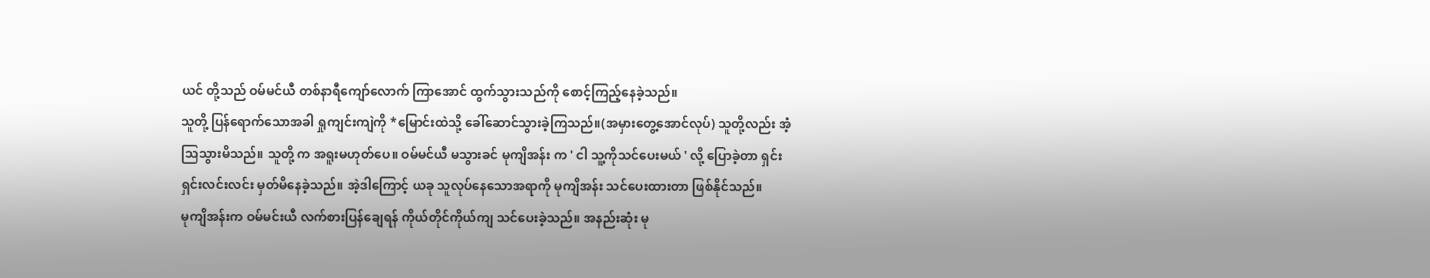ယင် တို့သည် ဝမ်မင်ယီ တစ်နာရီကျော်လောက် ကြာအောင် ထွက်သွားသည်ကို စောင့်ကြည့်နေခဲ့သည်။
သူတို့ ပြန်ရောက်သောအခါ ရှုကျင်းကျဲကို *မြောင်းထဲသို့ ခေါ်ဆောင်သွားခဲ့ကြသည်။(အမှားတွေ့အောင်လုပ်) သူတို့လည်း အံ့သြသွားမိသည်။ သူတို့ က အရူးမဟုတ်ပေ။ ဝမ်မင်ယီ မသွားခင် မုကျိအန်း က ' ငါ သူ့ကိုသင်ပေးမယ် ' လို့ ပြောခဲ့တာ ရှင်းရှင်းလင်းလင်း မှတ်မိနေခဲ့သည်။ အဲ့ဒါကြောင့် ယခု သူလုပ်နေသောအရာကို မုကျိအန်း သင်ပေးထားတာ ဖြစ်နိုင်သည်။
မုကျိအန်းက ဝမ်မင်းယီ လက်စားပြန်ချေရန် ကိုယ်တိုင်ကိုယ်ကျ သင်ပေးခဲ့သည်။ အနည်းဆုံး မု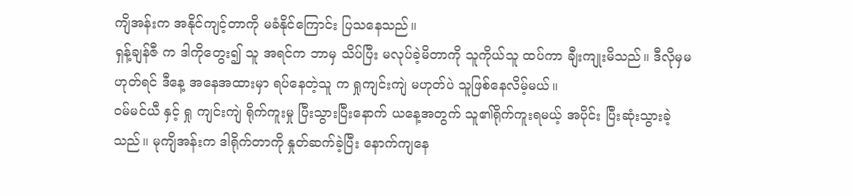ကျိအန်းက အနိုင်ကျင့်တာကို မခံနိုင်ကြောင်း ပြသနေသည်။
ရှန့်ချန်ဇီ က ဒါကိုတွေး၍ သူ အရင်က ဘာမှ သိပ်ပြီး မလုပ်ခဲ့မိတာကို သူကိုယ်သူ ထပ်ကာ ချီးကျုးမိသည်။ ဒီလိုမှမဟုတ်ရင် ဒီနေ့ အနေအထားမှာ ရပ်နေတဲ့သူ က ရှုကျင်းကျဲ မဟုတ်ပဲ သူဖြစ်နေလိမ့်မယ်။
ဝမ်မင်ယီ နှင့် ရှု ကျင်းကျဲ ရိုက်ကူးမှု ပြီးသွားပြီးနောက် ယနေ့အတွက် သူ၏ရိုက်ကူးရမယ့် အပိုင်း ပြီးဆုံးသွားခဲ့သည်။ မုကျိအန်းက ဒါရိုက်တာကို နှုတ်ဆက်ခဲ့ပြီး နောက်ကျနေ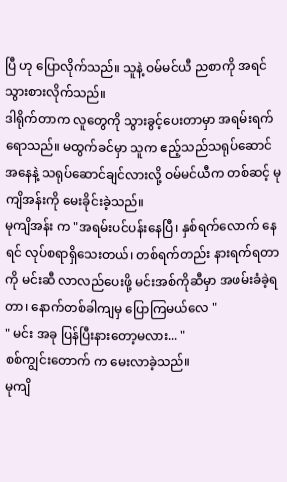ပြီ ဟု ပြောလိုက်သည်။ သူနဲ့ ဝမ်မင်ယီ ညစာကို အရင် သွားစားလိုက်သည်။
ဒါရိုက်တာက လူတွေကို သွားခွင့်ပေးတာမှာ အရမ်းရက်ရောသည်။ မထွက်ခင်မှာ သူက ဧည့်သည်သရုပ်ဆောင် အနေနဲ့ သရုပ်ဆောင်ချင်လားလို့ ဝမ်မင်ယီက တစ်ဆင့် မုကျိအန်းကို မေးခိုင်းခဲ့သည်။
မုကျိအန်း က "အရမ်းပင်ပန်းနေပြီ၊ နှစ်ရက်လောက် နေရင် လုပ်စရာရှိသေးတယ်၊ တစ်ရက်တည်း နားရက်ရတာကို မင်းဆီ လာလည်ပေးဖို့ မင်းအစ်ကိုဆီမှာ အဖမ်းခံခဲ့ရတာ၊ နောက်တစ်ခါကျမှ ပြောကြမယ်လေ "
" မင်း အခု ပြန်ပြီးနားတော့မလား... "
စစ်ကျွင်းတောက် က မေးလာခဲ့သည်။
မုကျိ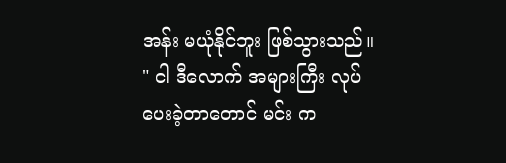အန်း မယုံနိုင်ဘူး ဖြစ်သွားသည်။ " ငါ ဒီလောက် အများကြီး လုပ်ပေးခဲ့တာတောင် မင်း က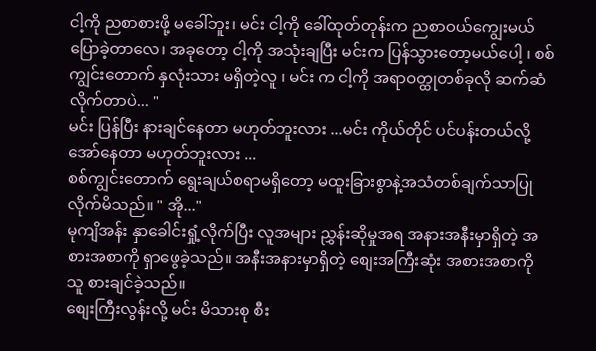ငါ့ကို ညစာစားဖို့ မခေါ်ဘူး၊ မင်း ငါ့ကို ခေါ်ထုတ်တုန်းက ညစာဝယ်ကျွေးမယ် ပြောခဲ့တာလေ၊ အခုတော့ ငါ့ကို အသုံးချပြီး မင်းက ပြန်သွားတော့မယ်ပေါ့ ၊ စစ်ကျွင်းတောက် နှလုံးသား မရှိတဲ့လူ ၊ မင်း က ငါ့ကို အရာဝတ္ထုတစ်ခုလို ဆက်ဆံလိုက်တာပဲ... "
မင်း ပြန်ပြီး နားချင်နေတာ မဟုတ်ဘူးလား ...မင်း ကိုယ်တိုင် ပင်ပန်းတယ်လို့ အော်နေတာ မဟုတ်ဘူးလား ...
စစ်ကျွင်းတောက် ရွေးချယ်စရာမရှိတော့ မထူးခြားစွာနဲ့အသံတစ်ချက်သာပြုလိုက်မိသည်။ " အို..."
မုကျိအန်း နှာခေါင်းရှုံ့လိုက်ပြီး လူအများ ညွှန်းဆိုမှုအရ အနားအနီးမှာရှိတဲ့ အစားအစာကို ရှာဖွေခဲ့သည်။ အနီးအနားမှာရှိတဲ့ စျေးအကြီးဆုံး အစားအစာကို သူ စားချင်ခဲ့သည်။
စျေးကြီးလွန်းလို့ မင်း မိသားစု စီး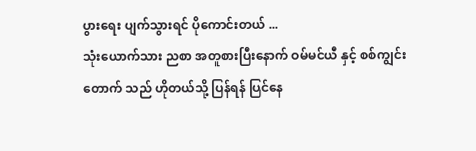ပွားရေး ပျက်သွားရင် ပိုကောင်းတယ် ...
သုံးယောက်သား ညစာ အတူစားပြီးနောက် ဝမ်မင်ယီ နှင့် စစ်ကျွင်းတောက် သည် ဟိုတယ်သို့ ပြန်ရန် ပြင်နေ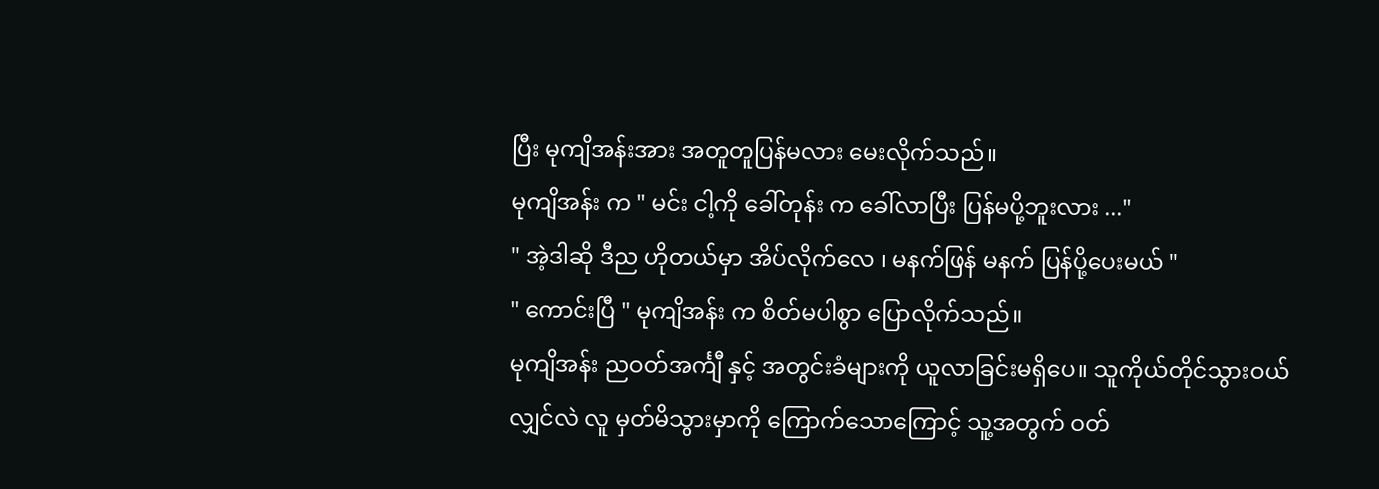ပြီး မုကျိအန်းအား အတူတူပြန်မလား မေးလိုက်သည်။
မုကျိအန်း က " မင်း ငါ့ကို ခေါ်တုန်း က ခေါ်လာပြီး ပြန်မပို့ဘူးလား ..."
" အဲ့ဒါဆို ဒီည ဟိုတယ်မှာ အိပ်လိုက်လေ ၊ မနက်ဖြန် မနက် ပြန်ပို့ပေးမယ် "
" ကောင်းပြီ " မုကျိအန်း က စိတ်မပါစွာ ပြောလိုက်သည်။
မုကျိအန်း ညဝတ်အင်္ကျီ နှင့် အတွင်းခံများကို ယူလာခြင်းမရှိပေ။ သူကိုယ်တိုင်သွားဝယ်လျှင်လဲ လူ မှတ်မိသွားမှာကို ကြောက်သောကြောင့် သူ့အတွက် ဝတ်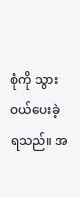စုံကို သွားဝယ်ပေးခဲ့ရသည်။ အ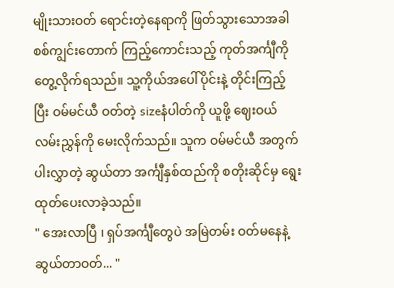မျိုးသားဝတ် ရောင်းတဲ့နေရာကို ဖြတ်သွားသောအခါ စစ်ကျွင်းတောက် ကြည့်ကောင်းသည့် ကုတ်အင်္ကျီကို တွေ့လိုက်ရသည်။ သူ့ကိုယ်အပေါ်ပိုင်းနဲ့ တိုင်းကြည့်ပြီး ဝမ်မင်ယီ ဝတ်တဲ့ sizeနံပါတ်ကို ယူဖို့ ဈေးဝယ်လမ်းညွှန်ကို မေးလိုက်သည်။ သူက ဝမ်မင်ယီ အတွက် ပါးလွှာတဲ့ ဆွယ်တာ အင်္ကျီနှစ်ထည်ကို စတိုးဆိုင်မှ ရွေးထုတ်ပေးလာခဲ့သည်။
" အေးလာပြီ ၊ ရှပ်အင်္ကျီတွေပဲ အမြဲတမ်း ဝတ်မနေနဲ့ ဆွယ်တာဝတ်... "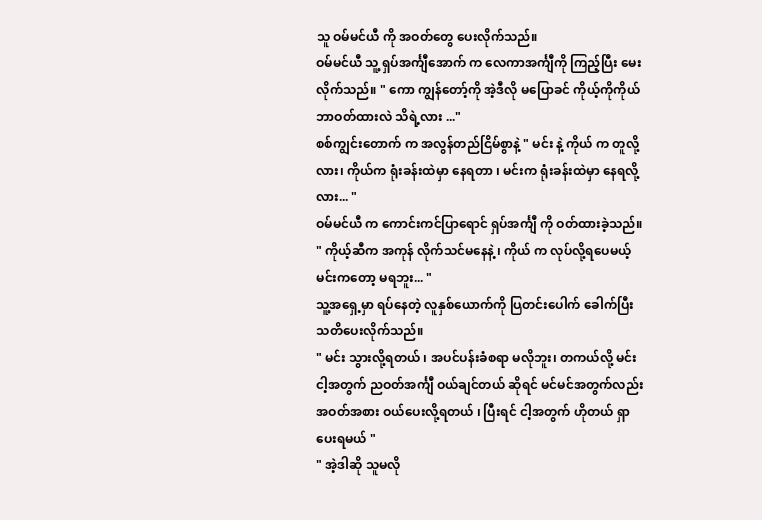သူ ဝမ်မင်ယီ ကို အဝတ်တွေ ပေးလိုက်သည်။
ဝမ်မင်ယီ သူ့ ရှပ်အင်္ကျီအောက် က လေကာအင်္ကျီကို ကြည့်ပြီး မေးလိုက်သည်။ " ကော ကျွန်တော့်ကို အဲ့ဒီလို မပြောခင် ကိုယ့်ကိုကိုယ် ဘာဝတ်ထားလဲ သိရဲ့လား ..."
စစ်ကျွင်းတောက် က အလွန်တည်ငြိမ်စွာနဲ့ " မင်း နဲ့ ကိုယ် က တူလို့လား၊ ကိုယ်က ရုံးခန်းထဲမှာ နေရတာ ၊ မင်းက ရုံးခန်းထဲမှာ နေရလို့လား... "
ဝမ်မင်ယီ က ကောင်းကင်ပြာရောင် ရှပ်အင်္ကျီ ကို ဝတ်ထားခဲ့သည်။
" ကိုယ့်ဆီက အကုန် လိုက်သင်မနေနဲ့ ၊ ကိုယ် က လုပ်လို့ရပေမယ့် မင်းကတော့ မရဘူး... "
သူ့အရှေ့မှာ ရပ်နေတဲ့ လူနှစ်ယောက်ကို ပြတင်းပေါက် ခေါက်ပြီး သတိပေးလိုက်သည်။
" မင်း သွားလို့ရတယ် ၊ အပင်ပန်းခံစရာ မလိုဘူး၊ တကယ်လို့ မင်း ငါ့အတွက် ညဝတ်အင်္ကျီ ဝယ်ချင်တယ် ဆိုရင် မင်မင်အတွက်လည်း အဝတ်အစား ဝယ်ပေးလို့ရတယ် ၊ ပြီးရင် ငါ့အတွက် ဟိုတယ် ရှာပေးရမယ် "
" အဲ့ဒါဆို သူမလို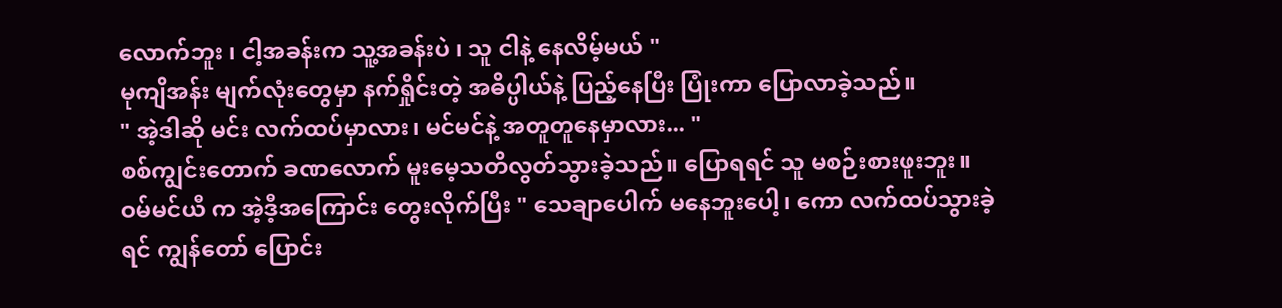လောက်ဘူး ၊ ငါ့အခန်းက သူ့အခန်းပဲ ၊ သူ ငါနဲ့ နေလိမ့်မယ် "
မုကျိအန်း မျက်လုံးတွေမှာ နက်ရှိုင်းတဲ့ အဓိပ္ပါယ်နဲ့ ပြည့်နေပြီး ပြုံးကာ ပြောလာခဲ့သည်။
" အဲ့ဒါဆို မင်း လက်ထပ်မှာလား၊ မင်မင်နဲ့ အတူတူနေမှာလား... "
စစ်ကျွင်းတောက် ခဏလောက် မူးမေ့သတိလွတ်သွားခဲ့သည်။ ပြောရရင် သူ မစဉ်းစားဖူးဘူး။
ဝမ်မင်ယီ က အဲ့ဒီ့အကြောင်း တွေးလိုက်ပြီး " သေချာပေါက် မနေဘူးပေါ့၊ ကော လက်ထပ်သွားခဲ့ရင် ကျွန်တော် ပြောင်း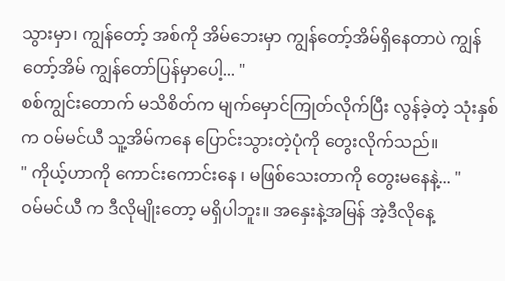သွားမှာ၊ ကျွန်တော့် အစ်ကို အိမ်ဘေးမှာ ကျွန်တော့်အိမ်ရှိနေတာပဲ ကျွန်တော့်အိမ် ကျွန်တော်ပြန်မှာပေါ့... "
စစ်ကျွင်းတောက် မသိစိတ်က မျက်မှောင်ကြုတ်လိုက်ပြီး လွန်ခဲ့တဲ့ သုံးနှစ်က ဝမ်မင်ယီ သူ့အိမ်ကနေ ပြောင်းသွားတဲ့ပုံကို တွေးလိုက်သည်။
" ကိုယ့်ဟာကို ကောင်းကောင်းနေ ၊ မဖြစ်သေးတာကို တွေးမနေနဲ့... "
ဝမ်မင်ယီ က ဒီလိုမျိုးတော့ မရှိပါဘူး။ အနှေးနဲ့အမြန် အဲ့ဒီလိုနေ့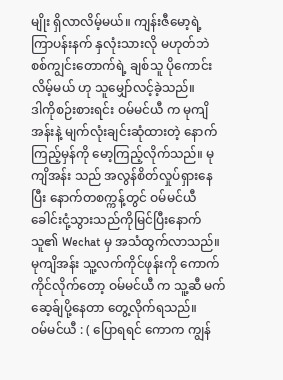မျိုး ရှိလာလိမ့်မယ်။ ကျန်းဇီမော့ရဲ့ ကြာပန်းနက် နှလုံးသားလို မဟုတ်ဘဲ စစ်ကျွင်းတောက်ရဲ့ ချစ်သူ ပိုကောင်းလိမ့်မယ် ဟု သူမျှော်လင့်ခဲ့သည်။
ဒါကိုစဉ်းစားရင်း ဝမ်မင်ယီ က မုကျိအန်းနဲ့ မျက်လုံးချင်းဆုံထားတဲ့ နောက်ကြည့်မှန်ကို မော့ကြည့်လိုက်သည်။ မုကျိအန်း သည် အလွန်စိတ်လှုပ်ရှားနေပြီး နောက်တစက္ကန့်တွင် ဝမ်မင်ယီ ခေါင်းငုံ့သွားသည်ကိုမြင်ပြီးနောက် သူ၏ Wechat မှ အသံထွက်လာသည်။
မုကျိအန်း သူ့လက်ကိုင်ဖုန်းကို ကောက်ကိုင်လိုက်တော့ ဝမ်မင်ယီ က သူ့ဆီ မက်ဆေ့ခ်ျပို့နေတာ တွေ့လိုက်ရသည်။
ဝမ်မင်ယီ : ( ပြောရရင် ကောက ကျွန်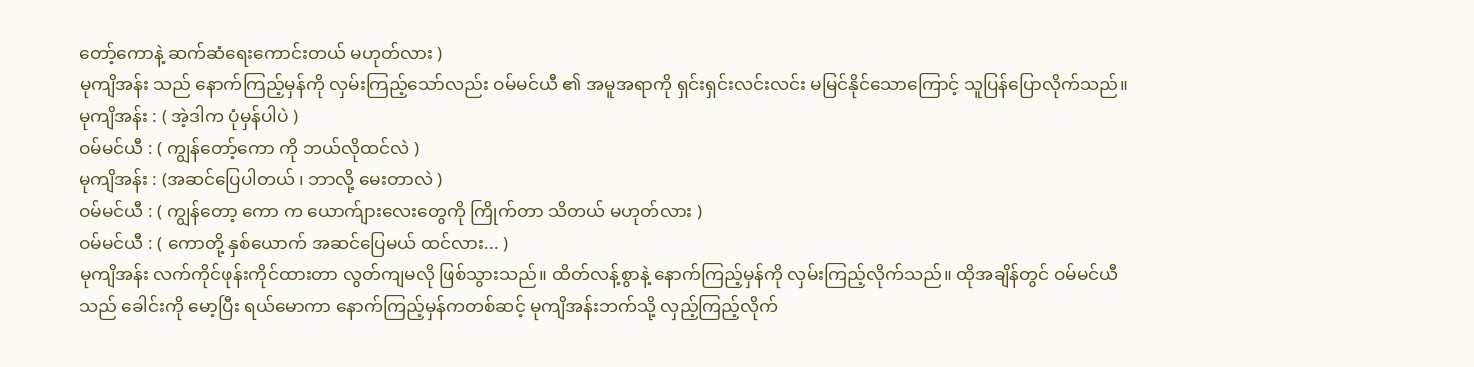တော့်ကောနဲ့ ဆက်ဆံရေးကောင်းတယ် မဟုတ်လား )
မုကျိအန်း သည် နောက်ကြည့်မှန်ကို လှမ်းကြည့်သော်လည်း ဝမ်မင်ယီ ၏ အမူအရာကို ရှင်းရှင်းလင်းလင်း မမြင်နိုင်သောကြောင့် သူပြန်ပြောလိုက်သည်။
မုကျိအန်း : ( အဲ့ဒါက ပုံမှန်ပါပဲ )
ဝမ်မင်ယီ : ( ကျွန်တော့်ကော ကို ဘယ်လိုထင်လဲ )
မုကျိအန်း : (အဆင်ပြေပါတယ် ၊ ဘာလို့ မေးတာလဲ )
ဝမ်မင်ယီ : ( ကျွန်တော့ ကော က ယောက်ျားလေးတွေကို ကြိုက်တာ သိတယ် မဟုတ်လား )
ဝမ်မင်ယီ : ( ကောတို့ နှစ်ယောက် အဆင်ပြေမယ် ထင်လား... )
မုကျိအန်း လက်ကိုင်ဖုန်းကိုင်ထားတာ လွတ်ကျမလို ဖြစ်သွားသည်။ ထိတ်လန့်စွာနဲ့ နောက်ကြည့်မှန်ကို လှမ်းကြည့်လိုက်သည်။ ထိုအချိန်တွင် ဝမ်မင်ယီ သည် ခေါင်းကို မော့ပြီး ရယ်မောကာ နောက်ကြည့်မှန်ကတစ်ဆင့် မုကျိအန်းဘက်သို့ လှည့်ကြည့်လိုက်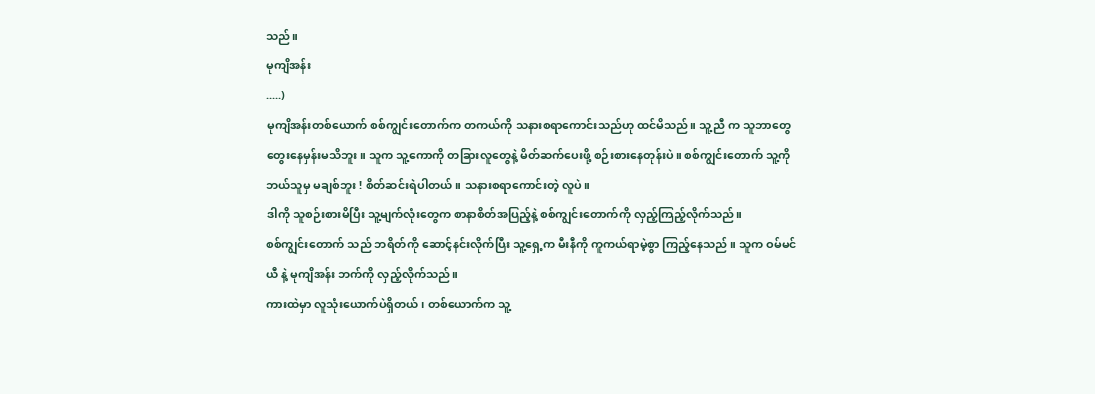သည်။
မုကျိအန်း
.....)
မုကျိအန်းတစ်ယောက် စစ်ကျွင်းတောက်က တကယ်ကို သနားစရာကောင်းသည်ဟု ထင်မိသည်။ သူ့ညီ က သူဘာတွေတွေးနေမှန်းမသိဘူး။ သူက သူ့ကောကို တခြားလူတွေနဲ့ မိတ်ဆက်ပေးဖို့ စဉ်းစားနေတုန်းပဲ။ စစ်ကျွင်းတောက် သူ့ကို ဘယ်သူမှ မချစ်ဘူး ! စိတ်ဆင်းရဲပါတယ်။ သနားစရာကောင်းတဲ့ လူပဲ။
ဒါကို သူစဉ်းစားမိပြီး သူ့မျက်လုံးတွေက စာနာစိတ်အပြည့်နဲ့ စစ်ကျွင်းတောက်ကို လှည့်ကြည့်လိုက်သည်။
စစ်ကျွင်းတောက် သည် ဘရိတ်ကို ဆောင့်နင်းလိုက်ပြီး သူ့ရှေ့က မီးနီကို ကူကယ်ရာမဲ့စွာ ကြည့်နေသည် ။ သူက ဝမ်မင်ယီ နဲ့ မုကျိအန်း ဘက်ကို လှည့်လိုက်သည်။
ကားထဲမှာ လူသုံးယောက်ပဲရှိတယ်၊ တစ်ယောက်က သူ့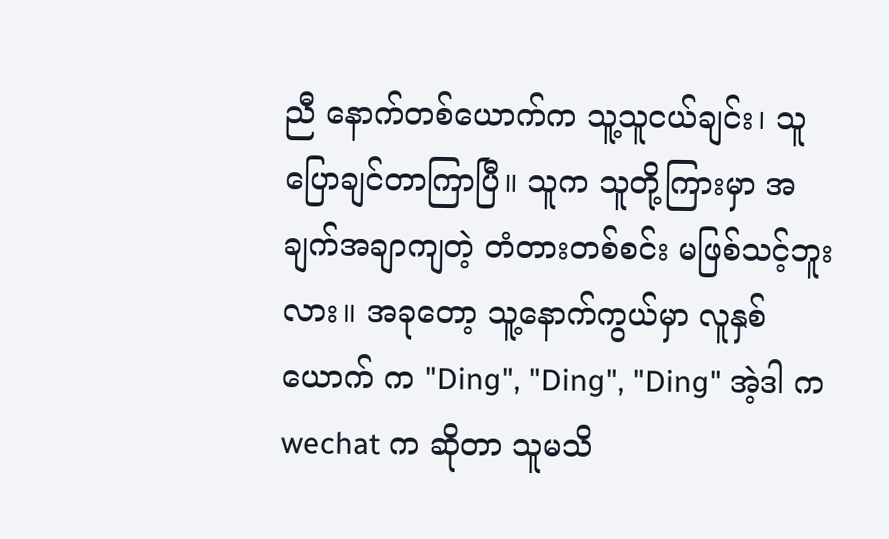ညီ နောက်တစ်ယောက်က သူ့သူငယ်ချင်း၊ သူ ပြောချင်တာကြာပြီ။ သူက သူတို့ကြားမှာ အချက်အချာကျတဲ့ တံတားတစ်စင်း မဖြစ်သင့်ဘူးလား။ အခုတော့ သူ့နောက်ကွယ်မှာ လူနှစ်ယောက် က "Ding", "Ding", "Ding" အဲ့ဒါ က wechat က ဆိုတာ သူမသိ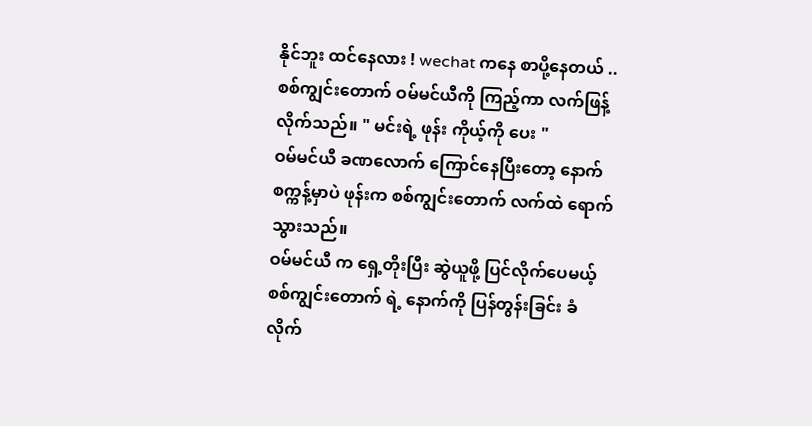နိုင်ဘူး ထင်နေလား ! wechat ကနေ စာပို့နေတယ် ..
စစ်ကျွင်းတောက် ဝမ်မင်ယီကို ကြည့်ကာ လက်ဖြန့်လိုက်သည်။ " မင်းရဲ့ ဖုန်း ကိုယ့်ကို ပေး "
ဝမ်မင်ယီ ခဏလောက် ကြောင်နေပြီးတော့ နောက်စက္ကန့်မှာပဲ ဖုန်းက စစ်ကျွင်းတောက် လက်ထဲ ရောက်သွားသည်။
ဝမ်မင်ယီ က ရှေ့တိုးပြီး ဆွဲယူဖို့ ပြင်လိုက်ပေမယ့် စစ်ကျွင်းတောက် ရဲ့ နောက်ကို ပြန်တွန်းခြင်း ခံလိုက်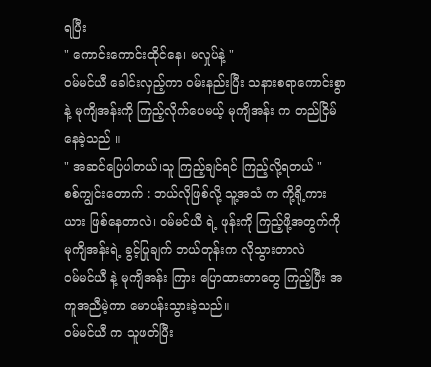ရပြီး
" ကောင်းကောင်းထိုင်နေ၊ မလှုပ်နဲ့ "
ဝမ်မင်ယီ ခေါင်းလှည့်ကာ ဝမ်းနည်းပြီး သနားစရာကောင်းစွာနဲ့ မုကျိအန်းကို ကြည့်လိုက်ပေမယ့် မုကျိအန်း က တည်ငြိမ်နေခဲ့သည် ။
" အဆင်ပြေပါတယ်၊သူ ကြည့်ချင်ရင် ကြည့်လို့ရတယ် "
စစ်ကျွင်းတောက် : ဘယ်လိုဖြစ်လို့ သူ့အသံ က ကို့ရို့ကားယား ဖြစ်နေတာလဲ၊ ဝမ်မင်ယီ ရဲ့ ဖုန်းကို ကြည့်ဖို့အတွက်ကို မုကျိအန်းရဲ့ ခွင့်ပြုချက် ဘယ်တုန်းက လိုသွားတာလဲ
ဝမ်မင်ယီ နဲ့ မုကျိအန်း ကြား ပြောထားတာတွေ ကြည့်ပြီး အကူအညီမဲ့ကာ မောပန်းသွားခဲ့သည်။
ဝမ်မင်ယီ က သူဖတ်ပြီး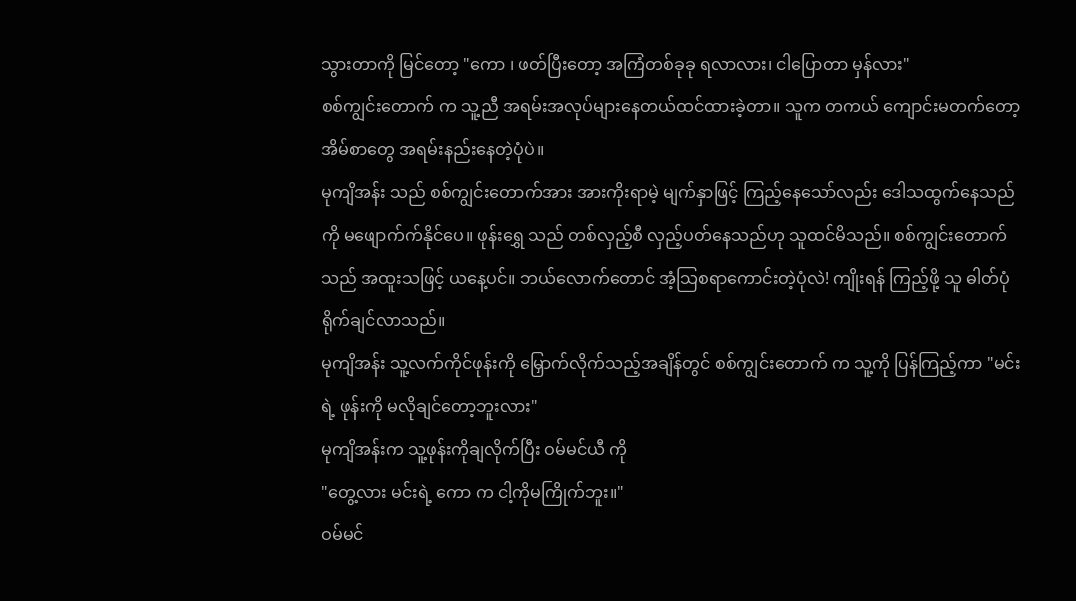သွားတာကို မြင်တော့ "ကော ၊ ဖတ်ပြီးတော့ အကြံတစ်ခုခု ရလာလား၊ ငါပြောတာ မှန်လား"
စစ်ကျွင်းတောက် က သူ့ညီ အရမ်းအလုပ်များနေတယ်ထင်ထားခဲ့တာ။ သူက တကယ် ကျောင်းမတက်တော့ အိမ်စာတွေ အရမ်းနည်းနေတဲ့ပုံပဲ။
မုကျိအန်း သည် စစ်ကျွင်းတောက်အား အားကိုးရာမဲ့ မျက်နှာဖြင့် ကြည့်နေသော်လည်း ဒေါသထွက်နေသည်ကို မဖျောက်က်နိုင်ပေ။ ဖုန်းရွှေ သည် တစ်လှည့်စီ လှည့်ပတ်နေသည်ဟု သူထင်မိသည်။ စစ်ကျွင်းတောက် သည် အထူးသဖြင့် ယနေ့ပင်။ ဘယ်လောက်တောင် အံ့သြစရာကောင်းတဲ့ပုံလဲ! ကျိုးရန် ကြည့်ဖို့ သူ ဓါတ်ပုံရိုက်ချင်လာသည်။
မုကျိအန်း သူ့လက်ကိုင်ဖုန်းကို မြှောက်လိုက်သည့်အချိန်တွင် စစ်ကျွင်းတောက် က သူ့ကို ပြန်ကြည့်ကာ "မင်းရဲ့ ဖုန်းကို မလိုချင်တော့ဘူးလား"
မုကျိအန်းက သူ့ဖုန်းကိုချလိုက်ပြီး ဝမ်မင်ယီ ကို
"တွေ့လား မင်းရဲ့ ကော က ငါ့ကိုမကြိုက်ဘူး။"
ဝမ်မင်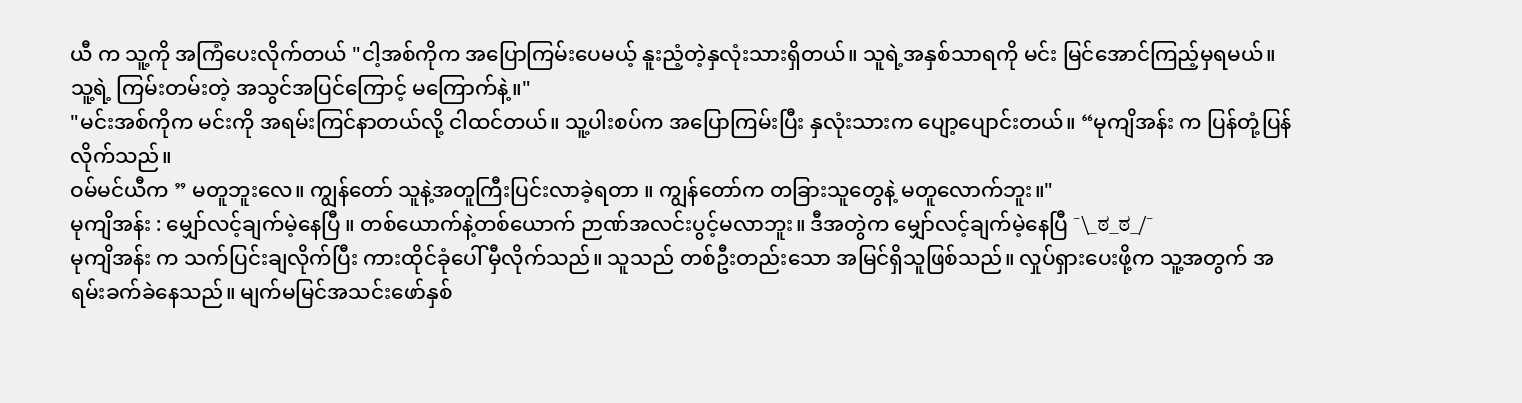ယီ က သူ့ကို အကြံပေးလိုက်တယ် "ငါ့အစ်ကိုက အပြောကြမ်းပေမယ့် နူးညံ့တဲ့နှလုံးသားရှိတယ်။ သူရဲ့အနှစ်သာရကို မင်း မြင်အောင်ကြည့်မှရမယ်။ သူ့ရဲ့ ကြမ်းတမ်းတဲ့ အသွင်အပြင်ကြောင့် မကြောက်နဲ့။"
"မင်းအစ်ကိုက မင်းကို အရမ်းကြင်နာတယ်လို့ ငါထင်တယ်။ သူ့ပါးစပ်က အပြောကြမ်းပြီး နှလုံးသားက ပျော့ပျောင်းတယ်။ “မုကျိအန်း က ပြန်တုံ့ပြန်လိုက်သည်။
ဝမ်မင်ယီက ” မတူဘူးလေ။ ကျွန်တော် သူနဲ့အတူကြီးပြင်းလာခဲ့ရတာ ။ ကျွန်တော်က တခြားသူတွေနဲ့ မတူလောက်ဘူး။"
မုကျိအန်း : မျှော်လင့်ချက်မဲ့နေပြီ ။ တစ်ယောက်နဲ့တစ်ယောက် ဉာဏ်အလင်းပွင့်မလာဘူး။ ဒီအတွဲက မျှော်လင့်ချက်မဲ့နေပြီ ¯\_ಠ_ಠ_/¯
မုကျိအန်း က သက်ပြင်းချလိုက်ပြီး ကားထိုင်ခုံပေါ် မှီလိုက်သည်။ သူသည် တစ်ဦးတည်းသော အမြင်ရှိသူဖြစ်သည်။ လှုပ်ရှားပေးဖို့က သူ့အတွက် အရမ်းခက်ခဲနေသည်။ မျက်မမြင်အသင်းဖော်နှစ်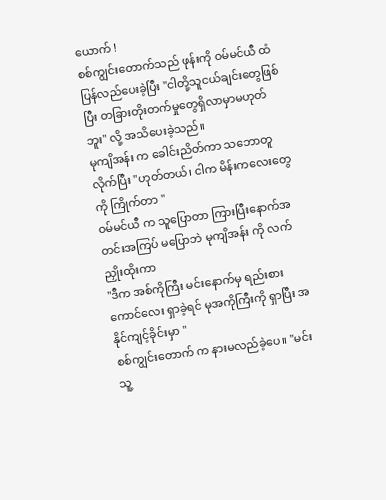ယောက် !
စစ်ကျွင်းတောက်သည် ဖုန်းကို ဝမ်မင်ယီ ထံ ပြန်လည်ပေးခဲ့ပြီး "ငါတို့သူငယ်ချင်းတွေဖြစ်ပြီး တခြားတိုးတက်မှုတွေရှိလာမှာမဟုတ်ဘူး" လို့ အသိပေးခဲ့သည်။
မုကျိအန်း က ခေါင်းညိတ်ကာ သဘောတူလိုက်ပြီး "ဟုတ်တယ်၊ ငါက မိန်းကလေးတွေ ကို ကြိုက်တာ "
ဝမ်မင်ယီ က သူပြောတာ ကြားပြီးနောက်အတင်းအကြပ် မပြောဘဲ မုကျိအန်း ကို လက်ညှိုးထိုးကာ
"ဒီက အစ်ကိုကြီး မင်းနောက်မှ ရည်းစားကောင်လေး ရှာခဲ့ရင် မုအကိုကြီးကို ရှာပြီး အနိုင်ကျင့်ခိုင်းမှာ "
စစ်ကျွင်းတောက် က နားမလည်ခဲ့ပေ။ "မင်း သူ့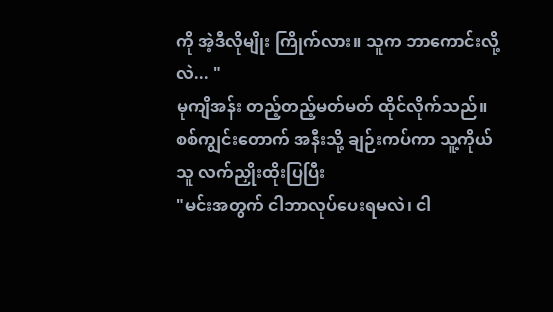ကို အဲ့ဒီလိုမျိုး ကြိုက်လား။ သူက ဘာကောင်းလို့လဲ... "
မုကျိအန်း တည့်တည့်မတ်မတ် ထိုင်လိုက်သည်။ စစ်ကျွင်းတောက် အနီးသို့ ချဉ်းကပ်ကာ သူ့ကိုယ်သူ လက်ညှိုးထိုးပြပြီး
"မင်းအတွက် ငါဘာလုပ်ပေးရမလဲ၊ ငါ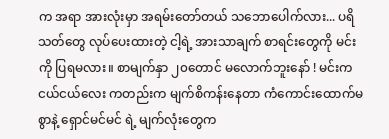က အရာ အားလုံးမှာ အရမ်းတော်တယ် သဘောပေါက်လား... ပရိသတ်တွေ လုပ်ပေးထားတဲ့ ငါ့ရဲ့ အားသာချက် စာရင်းတွေကို မင်းကို ပြရမလား။ စာမျက်နှာ ၂၀တောင် မလောက်ဘူးနော် ! မင်းက ငယ်ငယ်လေး ကတည်းက မျက်စိကန်းနေတာ ကံကောင်းထောက်မစွာနဲ့ ရှောင်မင်မင် ရဲ့ မျက်လုံးတွေက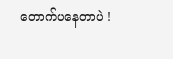တောက်ပနေတာပဲ !